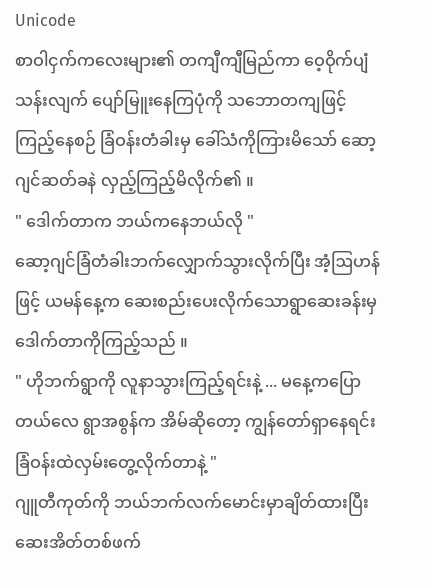Unicode
စာဝါငှက်ကလေးများ၏ တကျီကျီမြည်ကာ ဝေ့ဝိုက်ပျံသန်းလျက် ပျော်မြူးနေကြပုံကို သဘောတကျဖြင့်ကြည့်နေစဉ် ခြံဝန်းတံခါးမှ ခေါ်သံကိုကြားမိသော် ဆော့ဂျင်ဆတ်ခနဲ လှည့်ကြည့်မိလိုက်၏ ။
" ဒေါက်တာက ဘယ်ကနေဘယ်လို "
ဆော့ဂျင်ခြံတံခါးဘက်လျှောက်သွားလိုက်ပြီး အံ့ဩဟန်ဖြင့် ယမန်နေ့က ဆေးစည်းပေးလိုက်သောရွာဆေးခန်းမှ ဒေါက်တာကိုကြည့်သည် ။
" ဟိုဘက်ရွာကို လူနာသွားကြည့်ရင်းနဲ့ ... မနေ့ကပြောတယ်လေ ရွာအစွန်က အိမ်ဆိုတော့ ကျွန်တော်ရှာနေရင်း ခြံဝန်းထဲလှမ်းတွေ့လိုက်တာနဲ့ "
ဂျူတီကုတ်ကို ဘယ်ဘက်လက်မောင်းမှာချိတ်ထားပြီး ဆေးအိတ်တစ်ဖက်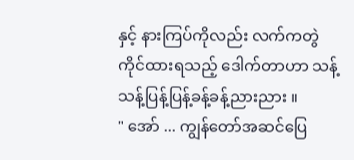နှင့် နားကြပ်ကိုလည်း လက်ကတွဲကိုင်ထားရသည့် ဒေါက်တာဟာ သန့်သန့်ပြန့်ပြန့်ခန့်ခန့်ညားညား ။
" အော် ... ကျွန်တော်အဆင်ပြေ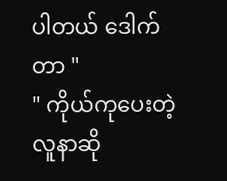ပါတယ် ဒေါက်တာ "
" ကိုယ်ကုပေးတဲ့ လူနာဆို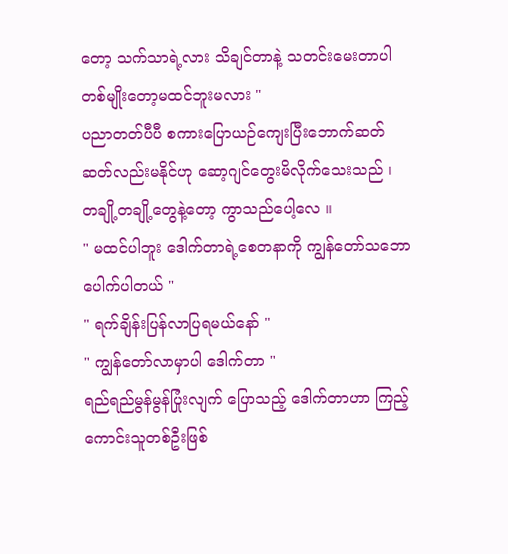တော့ သက်သာရဲ့လား သိချင်တာနဲ့ သတင်းမေးတာပါ တစ်မျိုးတော့မထင်ဘူးမလား "
ပညာတတ်ပီပီ စကားပြောယဉ်ကျေးပြီးဘောက်ဆတ်ဆတ်လည်းမနိုင်ဟု ဆော့ဂျင်တွေးမိလိုက်သေးသည် ၊ တချို့တချို့တွေနဲ့တော့ ကွာသည်ပေါ့လေ ။
" မထင်ပါဘူး ဒေါက်တာရဲ့စေတနာကို ကျွန်တော်သဘောပေါက်ပါတယ် "
" ရက်ချိန်းပြန်လာပြရမယ်နော် "
" ကျွန်တော်လာမှာပါ ဒေါက်တာ "
ရည်ရည်မွန်မွန်ပြုံးလျက် ပြောသည့် ဒေါက်တာဟာ ကြည့်ကောင်းသူတစ်ဦးဖြစ်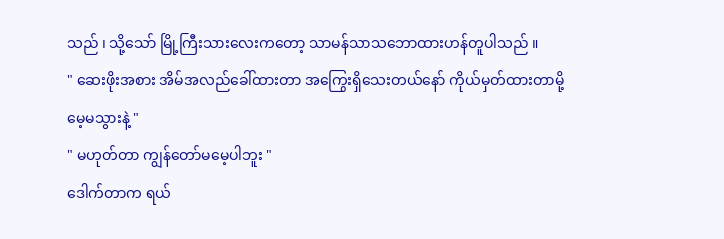သည် ၊ သို့သော် မြို့ကြီးသားလေးကတော့ သာမန်သာသဘောထားဟန်တူပါသည် ။
" ဆေးဖိုးအစား အိမ်အလည်ခေါ်ထားတာ အကြွေးရှိသေးတယ်နော် ကိုယ်မှတ်ထားတာမို့ မေ့မသွားနဲ့ "
" မဟုတ်တာ ကျွန်တော်မမေ့ပါဘူး "
ဒေါက်တာက ရယ်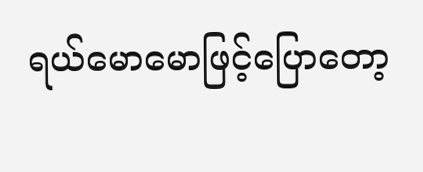ရယ်မောမောဖြင့်ပြောတော့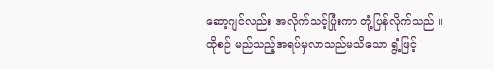ဆော့ဂျင်လည်း အလိုက်သင့်ပြုံးကာ တုံ့ပြန်လိုက်သည် ။
ထိုစဉ် မည်သည့်အရပ်မှလာသည်မသိသော ရွံ့ဖြင့်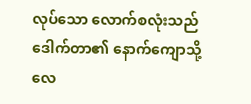လုပ်သော လောက်စလုံးသည် ဒေါက်တာ၏ နောက်ကျောသို့ လေ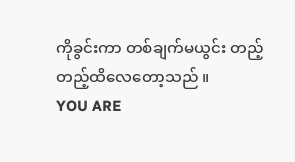ကိုခွင်းကာ တစ်ချက်မယွင်း တည့်တည့်ထိလေတော့သည် ။
YOU ARE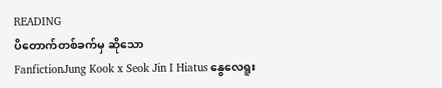READING
ပိတောက်တစ်ခက်မှ ဆိုသော
FanfictionJung Kook x Seok Jin I Hiatus နွေလေရူး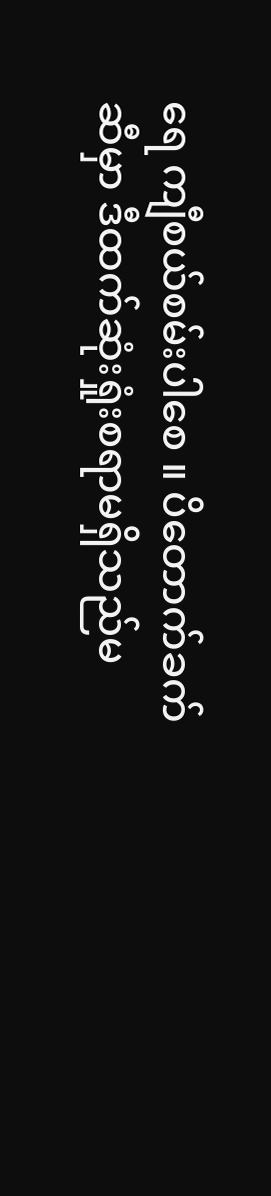ရေ ကျီစယ်စမ်းပါစေ ။ ပိတောက်ခက်ဆီမှာ ဒီထက်ဆုံးရှုံးစရာမရှိသည်မ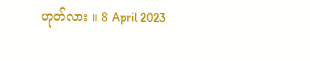ဟုတ်လား ။ 8 April 2023